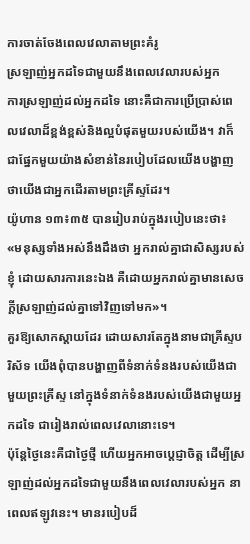ការចាត់ចែងពេលវេលាតាមព្រះគំរូ
ស្រឡាញ់អ្នកដទៃជាមួយនឹងពេលវេលារបស់អ្នក
ការស្រឡាញ់ដល់អ្នកដទៃ នោះគឺជាការប្រើប្រាស់ពេលវេលាដ៏ខ្ពង់ខ្ពស់និងល្អបំផុតមួយរបស់យើង។ វាក៏ជាផ្នែកមួយយ៉ាងសំខាន់នៃរបៀបដែលយើងបង្ហាញថាយើងជាអ្នកដើរតាមព្រះគ្រីស្ទដែរ។
យ៉ូហាន ១៣៖៣៥ បានរៀបរាប់ក្នុងរបៀបនេះថា៖ «មនុស្សទាំងអស់នឹងដឹងថា អ្នករាល់គ្នាជាសិស្សរបស់ខ្ញុំ ដោយសារការនេះឯង គឺដោយអ្នករាល់គ្នាមានសេចក្តីស្រឡាញ់ដល់គ្នាទៅវិញទៅមក»។
គួរឱ្យសោកស្ដាយដែរ ដោយសារតែក្នុងនាមជាគ្រីស្ទបរិស័ទ យើងពុំបានបង្ហាញពីទំនាក់ទំនងរបស់យើងជាមួយព្រះគ្រីស្ទ នៅក្នុងទំនាក់ទំនងរបស់យើងជាមួយអ្នកដទៃ ជារៀងរាល់ពេលវេលានោះទេ។
ប៉ុន្តែថ្ងៃនេះគឺជាថ្ងៃថ្មី ហើយអ្នកអាចប្ដេជ្ញាចិត្ត ដើម្បីស្រឡាញ់ដល់អ្នកដទៃជាមួយនឹងពេលវេលារបស់អ្នក នាពេលឥឡូវនេះ។ មានរបៀបដ៏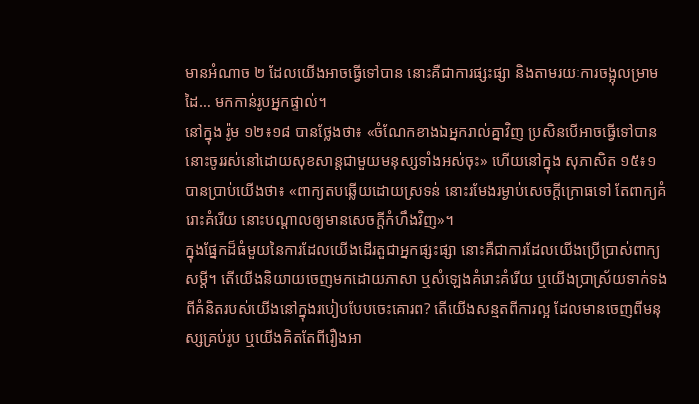មានអំណាច ២ ដែលយើងអាចធ្វើទៅបាន នោះគឺជាការផ្សះផ្សា និងតាមរយៈការចង្អុលម្រាមដៃ… មកកាន់រូបអ្នកផ្ទាល់។
នៅក្នុង រ៉ូម ១២៖១៨ បានថ្លែងថា៖ «ចំណែកខាងឯអ្នករាល់គ្នាវិញ ប្រសិនបើអាចធ្វើទៅបាន នោះចូររស់នៅដោយសុខសាន្តជាមួយមនុស្សទាំងអស់ចុះ» ហើយនៅក្នុង សុភាសិត ១៥៖១ បានប្រាប់យើងថា៖ «ពាក្យតបឆ្លើយដោយស្រទន់ នោះរមែងរម្ងាប់សេចក្ដីក្រោធទៅ តែពាក្យគំរោះគំរើយ នោះបណ្ដាលឲ្យមានសេចក្ដីកំហឹងវិញ»។
ក្នុងផ្នែកដ៏ធំមួយនៃការដែលយើងដើរតួជាអ្នកផ្សះផ្សា នោះគឺជាការដែលយើងប្រើប្រាស់ពាក្យសម្ដី។ តើយើងនិយាយចេញមកដោយភាសា ឬសំឡេងគំរោះគំរើយ ឬយើងប្រាស្រ័យទាក់ទងពីគំនិតរបស់យើងនៅក្នុងរបៀបបែបចេះគោរព? តើយើងសន្មតពីការល្អ ដែលមានចេញពីមនុស្សគ្រប់រូប ឬយើងគិតតែពីរឿងអា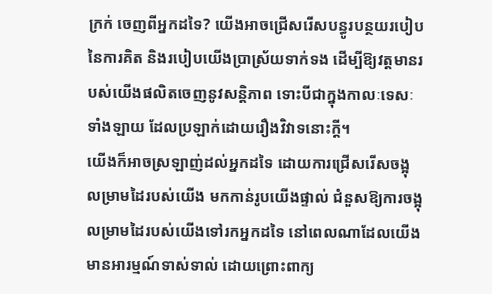ក្រក់ ចេញពីអ្នកដទៃ? យើងអាចជ្រើសរើសបន្ធូរបន្ថយរបៀបនៃការគិត និងរបៀបយើងប្រាស្រ័យទាក់ទង ដើម្បីឱ្យវត្តមានរបស់យើងផលិតចេញនូវសន្តិភាព ទោះបីជាក្នុងកាលៈទេសៈទាំងឡាយ ដែលប្រឡាក់ដោយរឿងវិវាទនោះក្ដី។
យើងក៏អាចស្រឡាញ់ដល់អ្នកដទៃ ដោយការជ្រើសរើសចង្អុលម្រាមដៃរបស់យើង មកកាន់រូបយើងផ្ទាល់ ជំនួសឱ្យការចង្អុលម្រាមដៃរបស់យើងទៅរកអ្នកដទៃ នៅពេលណាដែលយើងមានអារម្មណ៍ទាស់ទាល់ ដោយព្រោះពាក្យ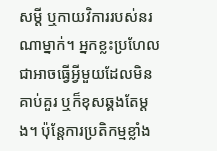សម្ដី ឬកាយវិការរបស់នរណាម្នាក់។ អ្នកខ្លះប្រហែលជាអាចធ្វើអ្វីមួយដែលមិនគាប់គួរ ឬក៏ខុសឆ្គងតែម្ដង។ ប៉ុន្តែការប្រតិកម្មខ្លាំង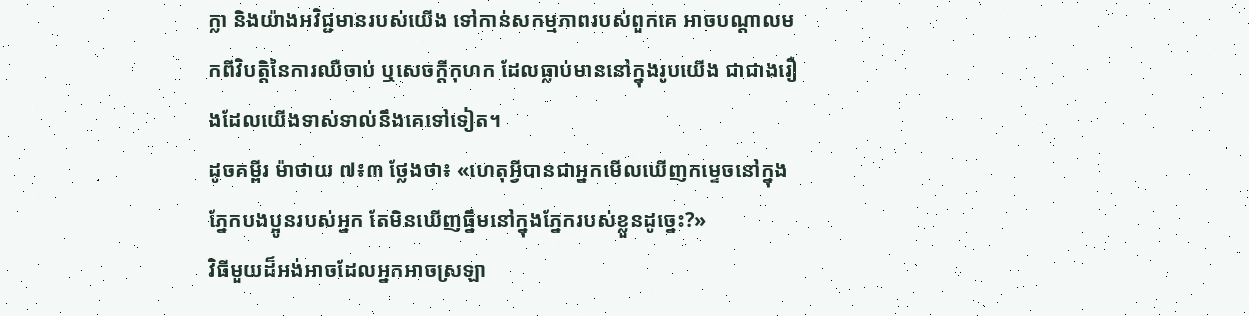ក្លា និងយ៉ាងអវិជ្ជមានរបស់យើង ទៅកាន់សកម្មភាពរបស់ពួកគេ អាចបណ្ដាលមកពីវិបត្តិនៃការឈឺចាប់ ឬសេចក្ដីកុហក ដែលធ្លាប់មាននៅក្នុងរូបយើង ជាជាងរឿងដែលយើងទាស់ទាល់នឹងគេទៅទៀត។
ដូចគម្ពីរ ម៉ាថាយ ៧៖៣ ថ្លែងថា៖ «ហេតុអ្វីបានជាអ្នកមើលឃើញកម្ទេចនៅក្នុងភ្នែកបងប្អូនរបស់អ្នក តែមិនឃើញធ្នឹមនៅក្នុងភ្នែករបស់ខ្លួនដូច្នេះ?»
វិធីមួយដ៏អង់អាចដែលអ្នកអាចស្រឡា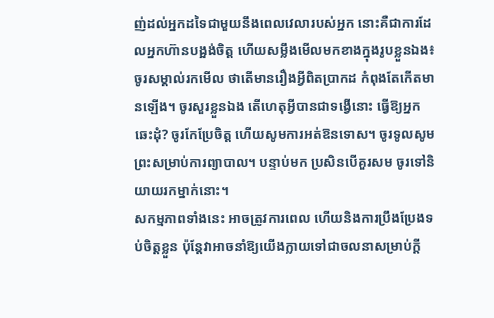ញ់ដល់អ្នកដទៃជាមួយនឹងពេលវេលារបស់អ្នក នោះគឺជាការដែលអ្នកហ៊ានបង្អង់ចិត្ត ហើយសម្លឹងមើលមកខាងក្នុងរូបខ្លួនឯង៖ ចូរសម្គាល់រកមើល ថាតើមានរឿងអ្វីពិតប្រាកដ កំពុងតែកើតមានឡើង។ ចូរសួរខ្លួនឯង តើហេតុអ្វីបានជាទង្វើនោះ ធ្វើឱ្យអ្នកឆេះដុំ? ចូរកែប្រែចិត្ត ហើយសូមការអត់ឱនទោស។ ចូរទូលសូមព្រះសម្រាប់ការព្យាបាល។ បន្ទាប់មក ប្រសិនបើគួរសម ចូរទៅនិយាយរកម្នាក់នោះ។
សកម្មភាពទាំងនេះ អាចត្រូវការពេល ហើយនិងការប្រឹងប្រែងទប់ចិត្តខ្លួន ប៉ុន្តែវាអាចនាំឱ្យយើងក្លាយទៅជាចលនាសម្រាប់ក្ដី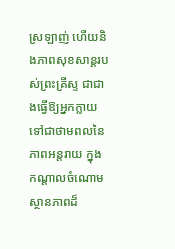ស្រឡាញ់ ហើយនិងភាពសុខសាន្តរបស់ព្រះគ្រីស្ទ ជាជាងធ្វើឱ្យអ្នកក្លាយទៅជាថាមពលនៃភាពអន្តរាយ ក្នុងកណ្ដាលចំណោមស្ថានភាពដ៏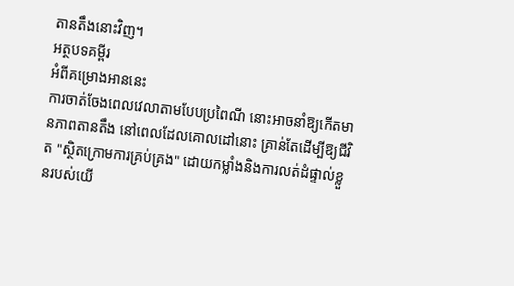តានតឹងនោះវិញ។
អត្ថបទគម្ពីរ
អំពីគម្រោងអាននេះ
ការចាត់ចែងពេលវេលាតាមបែបប្រពៃណី នោះអាចនាំឱ្យកើតមានភាពតានតឹង នៅពេលដែលគោលដៅនោះ គ្រាន់តែដើម្បីឱ្យជីវិត "ស្ថិតក្រោមការគ្រប់គ្រង" ដោយកម្លាំងនិងការលត់ដំផ្ទាល់ខ្លួនរបស់យើ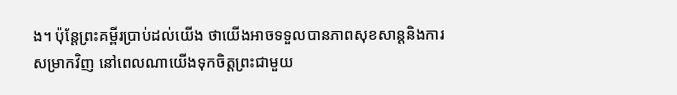ង។ ប៉ុន្តែព្រះគម្ពីរប្រាប់ដល់យើង ថាយើងអាចទទួលបានភាពសុខសាន្តនិងការសម្រាកវិញ នៅពេលណាយើងទុកចិត្តព្រះជាមួយ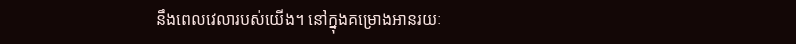នឹងពេលវេលារបស់យើង។ នៅក្នុងគម្រោងអានរយៈ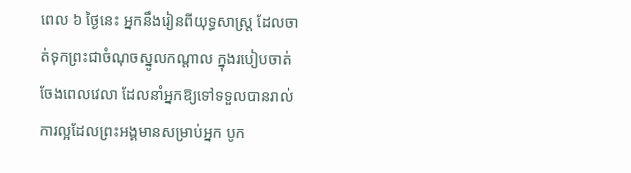ពេល ៦ ថ្ងៃនេះ អ្នកនឹងរៀនពីយុទ្ធសាស្រ្ត ដែលចាត់ទុកព្រះជាចំណុចស្នូលកណ្ដាល ក្នុងរបៀបចាត់ចែងពេលវេលា ដែលនាំអ្នកឱ្យទៅទទួលបានរាល់ការល្អដែលព្រះអង្គមានសម្រាប់អ្នក បូក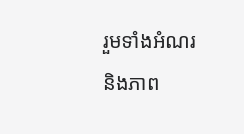រួមទាំងអំណរនិងភាព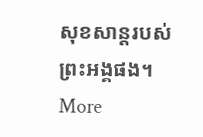សុខសាន្តរបស់ព្រះអង្គផង។
More